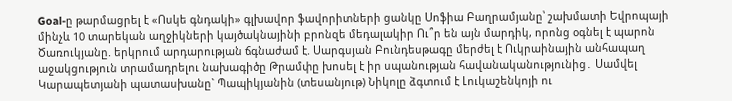Goal-ը թարմացրել է «Ոսկե գնդակի» գլխավոր ֆավորիտների ցանկը Սոֆիա Բաղրամյանը՝ շախմատի Եվրոպայի մինչև 10 տարեկան աղջիկների կայծակնայինի բրոնզե մեդալակիր Ու՞ր են այն մարդիկ, որոնց օգնել է պարոն Ծառուկյանը. երկրում արդարության ճգնաժամ է. Սարգսյան Բունդեսթագը մերժել է Ուկրաինային անհապաղ աջակցություն տրամադրելու նախագիծը Թրամփը խոսել է իր սպանության հավանականությունից․ Սամվել Կարապետյանի պատասխանը` Պապիկյանին (տեսանյութ) Նիկոլը ձգտում է Լուկաշենկոյի ու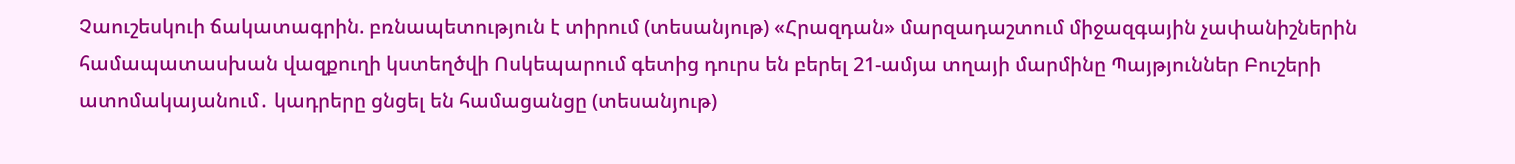Չաուշեսկուի ճակատագրին. բռնապետություն է տիրում (տեսանյութ) «Հրազդան» մարզադաշտում միջազգային չափանիշներին համապատասխան վազքուղի կստեղծվի Ոսկեպարում գետից դուրս են բերել 21-ամյա տղայի մարմինը Պայթյուններ Բուշերի ատոմակայանում․ կադրերը ցնցել են համացանցը (տեսանյութ)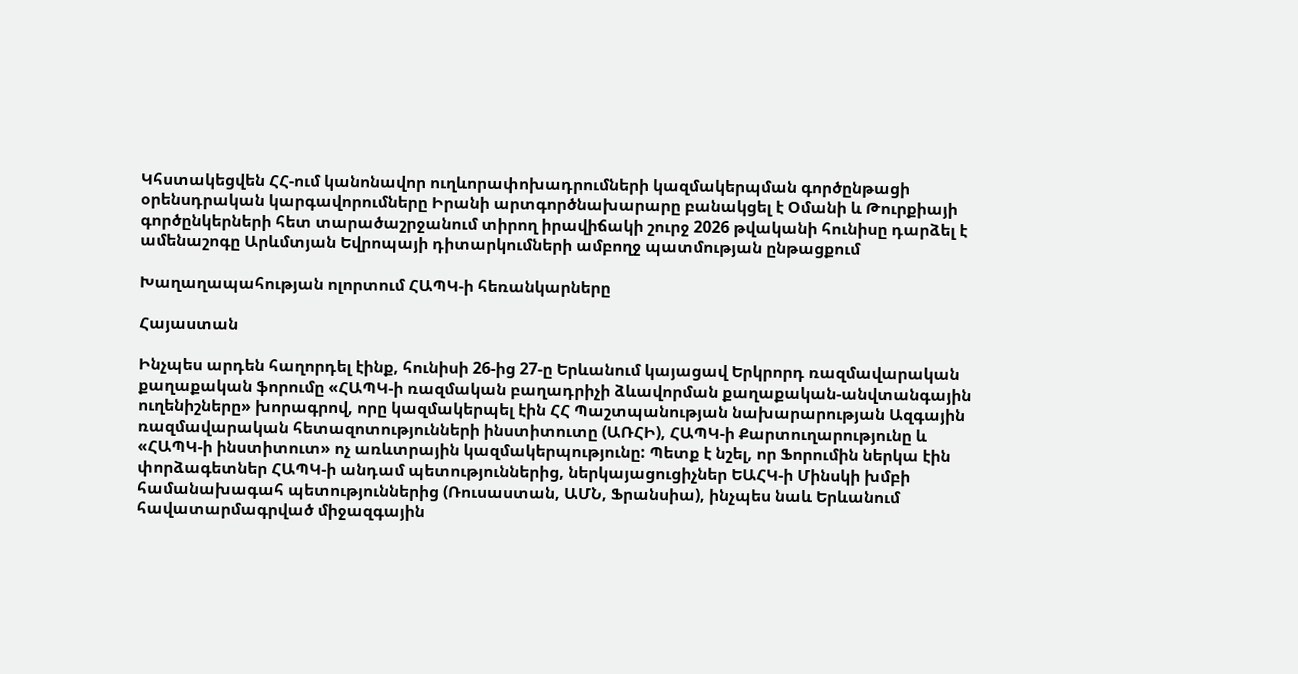Կհստակեցվեն ՀՀ-ում կանոնավոր ուղևորափոխադրումների կազմակերպման գործընթացի օրենսդրական կարգավորումները Իրանի արտգործնախարարը բանակցել է Օմանի և Թուրքիայի գործընկերների հետ տարածաշրջանում տիրող իրավիճակի շուրջ 2026 թվականի հունիսը դարձել է ամենաշոգը Արևմտյան Եվրոպայի դիտարկումների ամբողջ պատմության ընթացքում

Խաղաղապահության ոլորտում ՀԱՊԿ-ի հեռանկարները

Հայաստան

Ինչպես արդեն հաղորդել էինք, հունիսի 26-ից 27-ը Երևանում կայացավ Երկրորդ ռազմավարական քաղաքական ֆորումը «ՀԱՊԿ-ի ռազմական բաղադրիչի ձևավորման քաղաքական-անվտանգային ուղենիշները» խորագրով, որը կազմակերպել էին ՀՀ Պաշտպանության նախարարության Ազգային ռազմավարական հետազոտությունների ինստիտուտը (ԱՌՀԻ), ՀԱՊԿ-ի Քարտուղարությունը և «ՀԱՊԿ-ի ինստիտուտ» ոչ առևտրային կազմակերպությունը: Պետք է նշել, որ Ֆորումին ներկա էին փորձագետներ ՀԱՊԿ-ի անդամ պետություններից, ներկայացուցիչներ ԵԱՀԿ-ի Մինսկի խմբի համանախագահ պետություններից (Ռուսաստան, ԱՄՆ, Ֆրանսիա), ինչպես նաև Երևանում հավատարմագրված միջազգային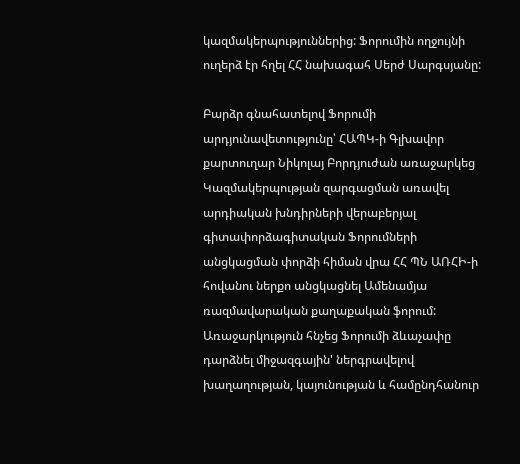կազմակերպություններից: Ֆորումին ողջույնի ուղերձ էր հղել ՀՀ նախագահ Սերժ Սարգսյանը:

Բարձր գնահատելով Ֆորումի արդյունավետությունը՝ ՀԱՊԿ-ի Գլխավոր քարտուղար Նիկոլայ Բորդյուժան առաջարկեց Կազմակերպության զարգացման առավել արդիական խնդիրների վերաբերյալ գիտափորձագիտական Ֆորումների անցկացման փորձի հիման վրա ՀՀ ՊՆ ԱՌՀԻ-ի հովանու ներքո անցկացնել Ամենամյա ռազմավարական քաղաքական ֆորում: Առաջարկություն հնչեց Ֆորումի ձևաչափը դարձնել միջազգային' ներգրավելով խաղաղության, կայունության և համընդհանուր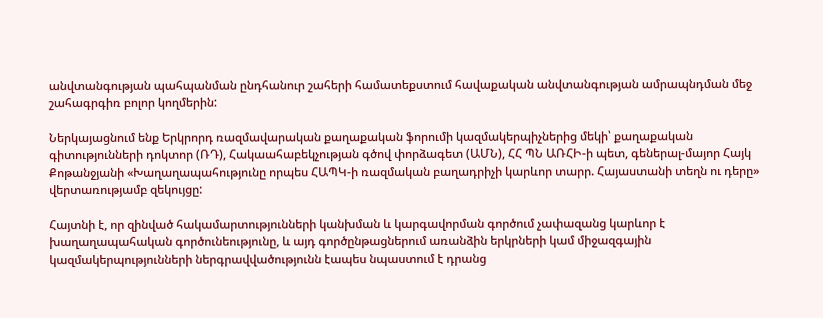անվտանգության պահպանման ընդհանուր շահերի համատեքստում հավաքական անվտանգության ամրապնդման մեջ շահագրգիռ բոլոր կողմերին:

Ներկայացնում ենք Երկրորդ ռազմավարական քաղաքական ֆորումի կազմակերպիչներից մեկի՝ քաղաքական գիտությունների դոկտոր (ՌԴ), Հակաահաբեկչության գծով փորձագետ (ԱՄՆ), ՀՀ ՊՆ ԱՌՀԻ-ի պետ, գեներալ-մայոր Հայկ Քոթանջյանի «Խաղաղապահությունը որպես ՀԱՊԿ-ի ռազմական բաղադրիչի կարևոր տարր. Հայաստանի տեղն ու դերը» վերտառությամբ զեկույցը:

Հայտնի է, որ զինված հակամարտությունների կանխման և կարգավորման գործում չափազանց կարևոր է խաղաղապահական գործունեությունը, և այդ գործընթացներում առանձին երկրների կամ միջազգային կազմակերպությունների ներգրավվածությունն էապես նպաստում է դրանց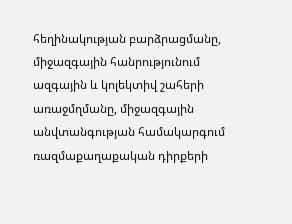հեղինակության բարձրացմանը, միջազգային հանրությունում ազգային և կոլեկտիվ շահերի առաջմղմանը, միջազգային անվտանգության համակարգում ռազմաքաղաքական դիրքերի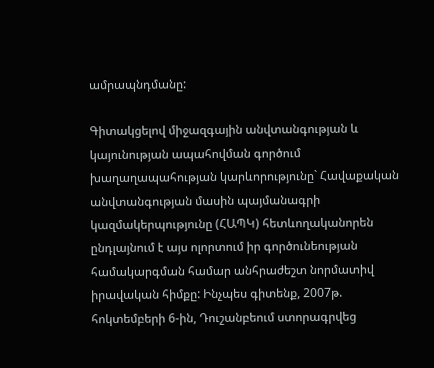ամրապնդմանը:

Գիտակցելով միջազգային անվտանգության և կայունության ապահովման գործում խաղաղապահության կարևորությունը` Հավաքական անվտանգության մասին պայմանագրի կազմակերպությունը (ՀԱՊԿ) հետևողականորեն ընդլայնում է այս ոլորտում իր գործունեության համակարգման համար անհրաժեշտ նորմատիվ իրավական հիմքը: Ինչպես գիտենք, 2007թ. հոկտեմբերի 6-ին, Դուշանբեում ստորագրվեց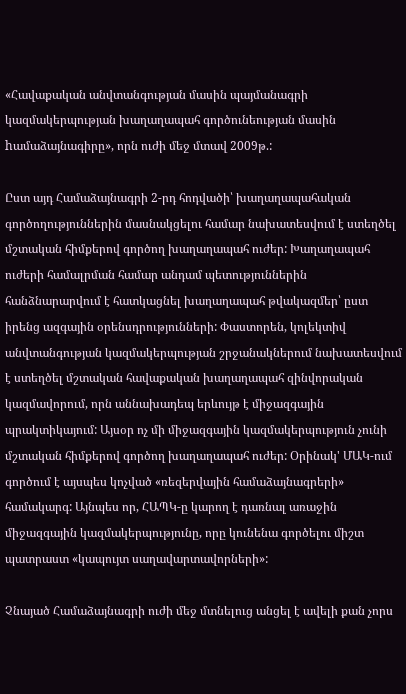«Հավաքական անվտանգության մասին պայմանագրի կազմակերպության խաղաղապահ գործունեության մասին hամաձայնագիրը», որն ուժի մեջ մտավ 2009թ.:

Ըստ այդ Համաձայնագրի 2-րդ հոդվածի՝ խաղաղապահական գործողություններին մասնակցելու համար նախատեսվում է ստեղծել մշտական հիմքերով գործող խաղաղապահ ուժեր: Խաղաղապահ ուժերի համալրման համար անդամ պետություններին հանձնարարվում է հատկացնել խաղաղապահ թվակազմեր՝ ըստ իրենց ազգային օրենսդրությունների: Փաստորեն, կոլեկտիվ անվտանգության կազմակերպության շրջանակներում նախատեսվում է ստեղծել մշտական հավաքական խաղաղապահ զինվորական կազմավորում, որն աննախադեպ երևույթ է միջազգային պրակտիկայում: Այսօր ոչ մի միջազգային կազմակերպություն չունի մշտական հիմքերով գործող խաղաղապահ ուժեր: Օրինակ' ՄԱԿ-ում գործում է այսպես կոչված «ռեզերվային համաձայնագրերի» համակարգ: Այնպես որ, ՀԱՊԿ-ը կարող է դառնալ առաջին միջազգային կազմակերպությունը, որը կունենա գործելու միշտ պատրաստ «կապույտ սաղավարտավորների»:

Չնայած Համաձայնագրի ուժի մեջ մտնելուց անցել է ավելի քան չորս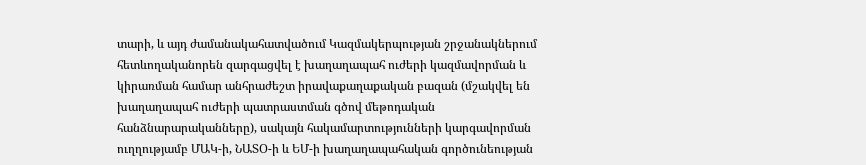տարի, և այդ ժամանակահատվածում Կազմակերպության շրջանակներում հետևողականորեն զարգացվել է խաղաղապահ ուժերի կազմավորման և կիրառման համար անհրաժեշտ իրավաքաղաքական բազան (մշակվել են խաղաղապահ ուժերի պատրաստման գծով մեթոդական հանձնարարականները), սակայն հակամարտությունների կարգավորման ուղղությամբ ՄԱԿ-ի, ՆԱՏՕ-ի և ԵՄ-ի խաղաղապահական գործունեության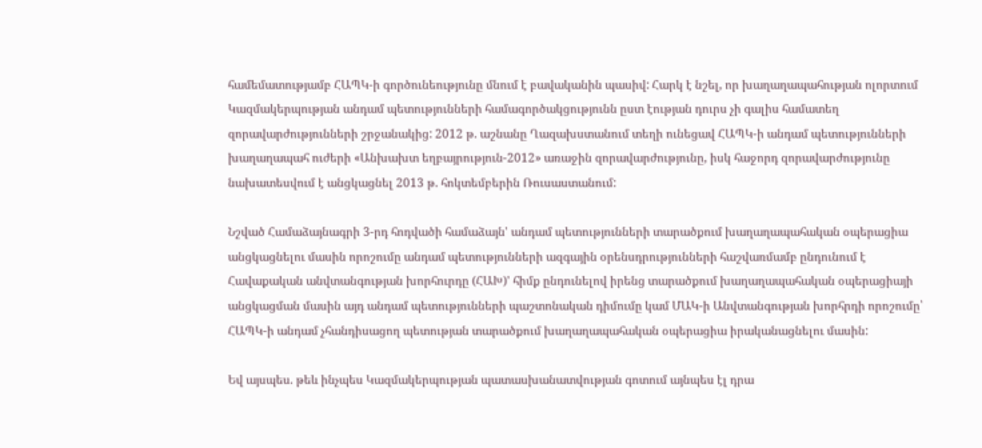համեմատությամբ ՀԱՊԿ-ի գործունեությունը մնում է բավականին պասիվ: Հարկ է նշել, որ խաղաղապահության ոլորտում Կազմակերպության անդամ պետությունների համագործակցությունն ըստ էության դուրս չի գալիս համատեղ զորավարժությունների շրջանակից: 2012 թ. աշնանը Ղազախստանում տեղի ունեցավ ՀԱՊԿ-ի անդամ պետությունների խաղաղապահ ուժերի «Անխախտ եղբայրություն-2012» առաջին զորավարժությունը, իսկ հաջորդ զորավարժությունը նախատեսվում է անցկացնել 2013 թ. հոկտեմբերին Ռուսաստանում:

Նշված Համաձայնագրի 3-րդ հոդվածի համաձայն' անդամ պետությունների տարածքում խաղաղապահական օպերացիա անցկացնելու մասին որոշումը անդամ պետությունների ազգային օրենսդրությունների հաշվառմամբ ընդունում է Հավաքական անվտանգության խորհուրդը (ՀԱԽ)' հիմք ընդունելով իրենց տարածքում խաղաղապահական օպերացիայի անցկացման մասին այդ անդամ պետությունների պաշտոնական դիմումը կամ ՄԱԿ-ի Անվտանգության խորհրդի որոշումը՝ ՀԱՊԿ-ի անդամ չհանդիսացող պետության տարածքում խաղաղապահական օպերացիա իրականացնելու մասին:

Եվ այսպես. թեև ինչպես Կազմակերպության պատասխանատվության գոտում այնպես էլ դրա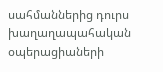սահմաններից դուրս խաղաղապահական օպերացիաների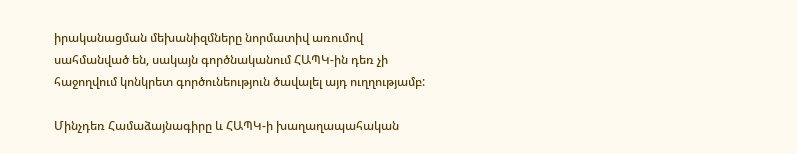իրականացման մեխանիզմները նորմատիվ առումով սահմանված են, սակայն գործնականում ՀԱՊԿ-ին դեռ չի հաջողվում կոնկրետ գործունեություն ծավալել այդ ուղղությամբ:

Մինչդեռ Համաձայնագիրը և ՀԱՊԿ-ի խաղաղապահական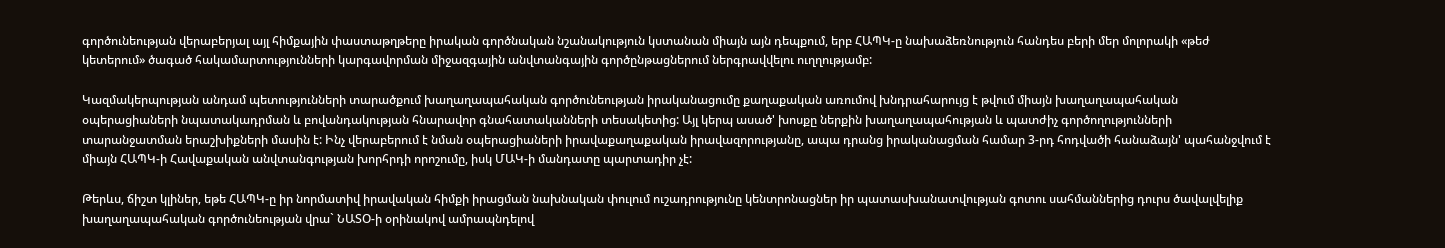գործունեության վերաբերյալ այլ հիմքային փաստաթղթերը իրական գործնական նշանակություն կստանան միայն այն դեպքում, երբ ՀԱՊԿ-ը նախաձեռնություն հանդես բերի մեր մոլորակի «թեժ կետերում» ծագած հակամարտությունների կարգավորման միջազգային անվտանգային գործընթացներում ներգրավվելու ուղղությամբ:

Կազմակերպության անդամ պետությունների տարածքում խաղաղապահական գործունեության իրականացումը քաղաքական առումով խնդրահարույց է թվում միայն խաղաղապահական օպերացիաների նպատակադրման և բովանդակության հնարավոր գնահատականների տեսակետից: Այլ կերպ ասած' խոսքը ներքին խաղաղապահության և պատժիչ գործողությունների տարանջատման երաշխիքների մասին է: Ինչ վերաբերում է նման օպերացիաների իրավաքաղաքական իրավազորությանը, ապա դրանց իրականացման համար 3-րդ հոդվածի հանաձայն' պահանջվում է միայն ՀԱՊԿ-ի Հավաքական անվտանգության խորհրդի որոշումը, իսկ ՄԱԿ-ի մանդատը պարտադիր չէ:

Թերևս, ճիշտ կլիներ, եթե ՀԱՊԿ-ը իր նորմատիվ իրավական հիմքի իրացման նախնական փուլում ուշադրությունը կենտրոնացներ իր պատասխանատվության գոտու սահմաններից դուրս ծավալվելիք խաղաղապահական գործունեության վրա` ՆԱՏՕ-ի օրինակով ամրապնդելով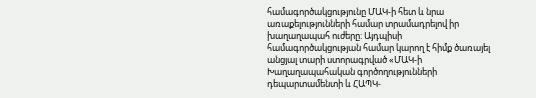համագործակցությունը ՄԱԿ-ի հետ և նրա առաքելությունների համար տրամադրելով իր խաղաղապահ ուժերը: Այդպիսի համագործակցության համար կարող է հիմք ծառայել անցյալ տարի ստորագրված «ՄԱԿ-ի Խաղաղապահական գործողությունների դեպարտամենտի և ՀԱՊԿ-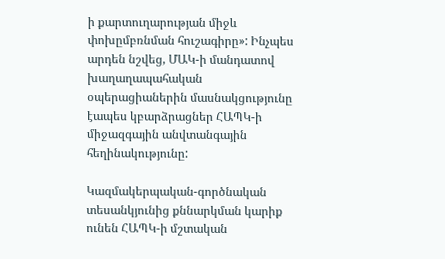ի քարտուղարության միջև փոխըմբռնման հուշագիրը»: Ինչպես արդեն նշվեց, ՄԱԿ-ի մանդատով խաղաղապահական օպերացիաներին մասնակցությունը էապես կբարձրացներ ՀԱՊԿ-ի միջազգային անվտանգային հեղինակությունը:

Կազմակերպական-գործնական տեսանկյունից քննարկման կարիք ունեն ՀԱՊԿ-ի մշտական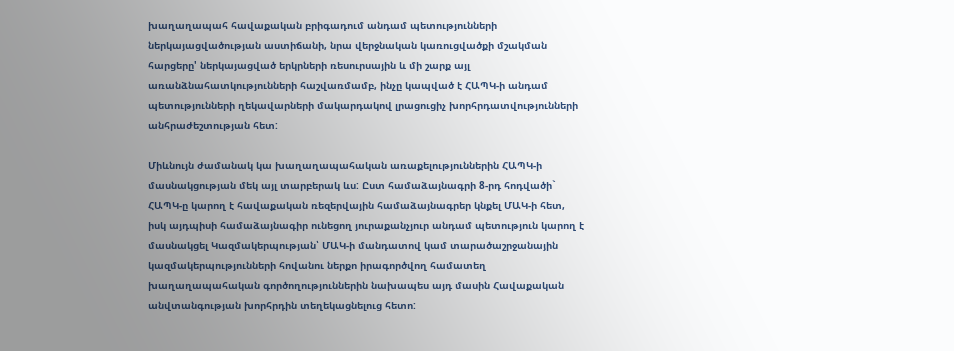խաղաղապահ հավաքական բրիգադում անդամ պետությունների ներկայացվածության աստիճանի, նրա վերջնական կառուցվածքի մշակման հարցերը' ներկայացված երկրների ռեսուրսային և մի շարք այլ առանձնահատկությունների հաշվառմամբ, ինչը կապված է ՀԱՊԿ-ի անդամ պետությունների ղեկավարների մակարդակով լրացուցիչ խորհրդատվությունների անհրաժեշտության հետ:

Միևնույն ժամանակ կա խաղաղապահական առաքելություններին ՀԱՊԿ-ի մասնակցության մեկ այլ տարբերակ ևս: Ըստ համաձայնագրի 8-րդ հոդվածի` ՀԱՊԿ-ը կարող է հավաքական ռեզերվային համաձայնագրեր կնքել ՄԱԿ-ի հետ, իսկ այդպիսի համաձայնագիր ունեցող յուրաքանչյուր անդամ պետություն կարող է մասնակցել Կազմակերպության՝ ՄԱԿ-ի մանդատով կամ տարածաշրջանային կազմակերպությունների հովանու ներքո իրագործվող համատեղ խաղաղապահական գործողություններին նախապես այդ մասին Հավաքական անվտանգության խորհրդին տեղեկացնելուց հետո: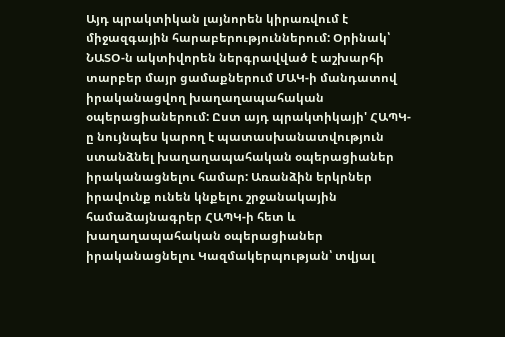Այդ պրակտիկան լայնորեն կիրառվում է միջազգային հարաբերություններում: Օրինակ՝ ՆԱՏՕ-ն ակտիվորեն ներգրավված է աշխարհի տարբեր մայր ցամաքներում ՄԱԿ-ի մանդատով իրականացվող խաղաղապահական օպերացիաներում: Ըստ այդ պրակտիկայի' ՀԱՊԿ-ը նույնպես կարող է պատասխանատվություն ստանձնել խաղաղապահական օպերացիաներ իրականացնելու համար: Առանձին երկրներ իրավունք ունեն կնքելու շրջանակային համաձայնագրեր ՀԱՊԿ-ի հետ և խաղաղապահական օպերացիաներ իրականացնելու Կազմակերպության՝ տվյալ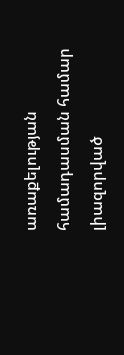առաքելության համադասման համար լիազորված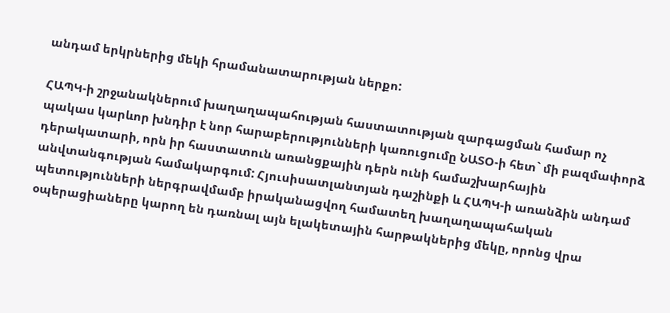անդամ երկրներից մեկի հրամանատարության ներքո:

ՀԱՊԿ-ի շրջանակներում խաղաղապահության հաստատության զարգացման համար ոչ պակաս կարևոր խնդիր է նոր հարաբերությունների կառուցումը ՆԱՏՕ-ի հետ` մի բազմափորձ դերակատարի, որն իր հաստատուն առանցքային դերն ունի համաշխարհային անվտանգության համակարգում: Հյուսիսատլանտյան դաշինքի և ՀԱՊԿ-ի առանձին անդամ պետությունների ներգրավմամբ իրականացվող համատեղ խաղաղապահական օպերացիաները կարող են դառնալ այն ելակետային հարթակներից մեկը, որոնց վրա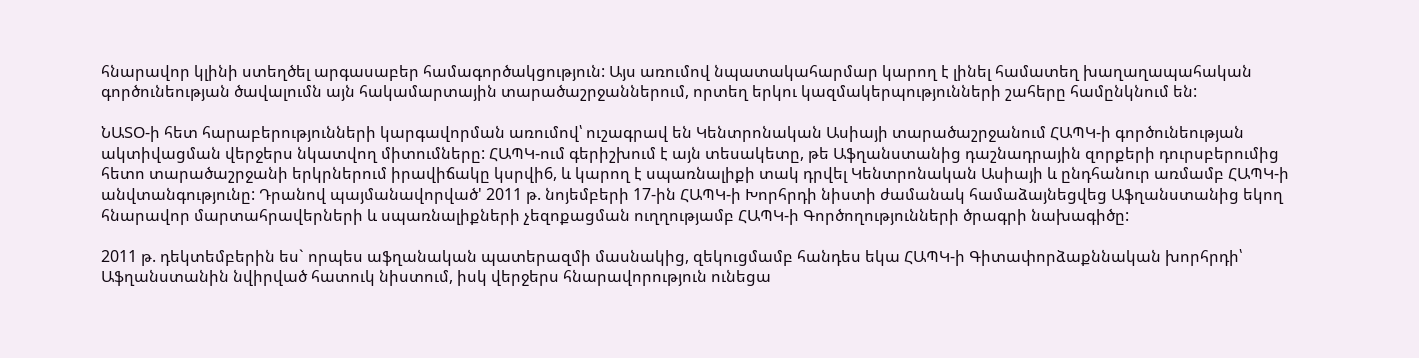հնարավոր կլինի ստեղծել արգասաբեր համագործակցություն: Այս առումով նպատակահարմար կարող է լինել համատեղ խաղաղապահական գործունեության ծավալումն այն հակամարտային տարածաշրջաններում, որտեղ երկու կազմակերպությունների շահերը համընկնում են:

ՆԱՏՕ-ի հետ հարաբերությունների կարգավորման առումով՝ ուշագրավ են Կենտրոնական Ասիայի տարածաշրջանում ՀԱՊԿ-ի գործունեության ակտիվացման վերջերս նկատվող միտումները: ՀԱՊԿ-ում գերիշխում է այն տեսակետը, թե Աֆղանստանից դաշնադրային զորքերի դուրսբերումից հետո տարածաշրջանի երկրներում իրավիճակը կսրվի6, և կարող է սպառնալիքի տակ դրվել Կենտրոնական Ասիայի և ընդհանուր առմամբ ՀԱՊԿ-ի անվտանգությունը: Դրանով պայմանավորված' 2011 թ. նոյեմբերի 17-ին ՀԱՊԿ-ի Խորհրդի նիստի ժամանակ համաձայնեցվեց Աֆղանստանից եկող հնարավոր մարտահրավերների և սպառնալիքների չեզոքացման ուղղությամբ ՀԱՊԿ-ի Գործողությունների ծրագրի նախագիծը:

2011 թ. դեկտեմբերին ես` որպես աֆղանական պատերազմի մասնակից, զեկուցմամբ հանդես եկա ՀԱՊԿ-ի Գիտափորձաքննական խորհրդի՝ Աֆղանստանին նվիրված հատուկ նիստում, իսկ վերջերս հնարավորություն ունեցա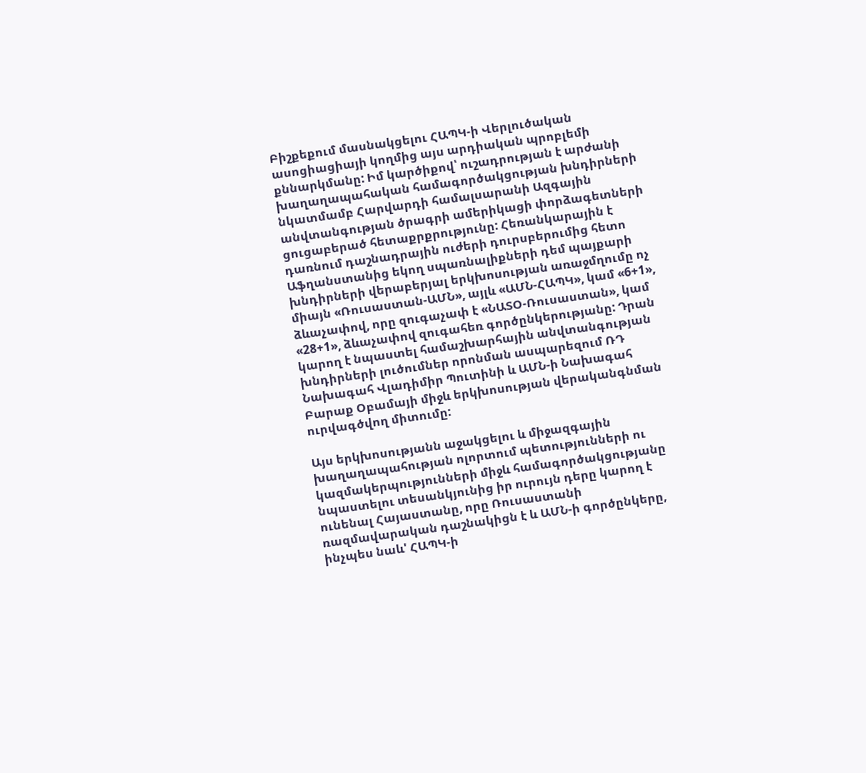Բիշքեքում մասնակցելու ՀԱՊԿ-ի Վերլուծական ասոցիացիայի կողմից այս արդիական պրոբլեմի քննարկմանը: Իմ կարծիքով՝ ուշադրության է արժանի խաղաղապահական համագործակցության խնդիրների նկատմամբ Հարվարդի համալսարանի Ազգային անվտանգության ծրագրի ամերիկացի փորձագետների ցուցաբերած հետաքրքրությունը: Հեռանկարային է դառնում դաշնադրային ուժերի դուրսբերումից հետո Աֆղանստանից եկող սպառնալիքների դեմ պայքարի խնդիրների վերաբերյալ երկխոսության առաջմղումը ոչ միայն «Ռուսաստան-ԱՄՆ», այլև «ԱՄՆ-ՀԱՊԿ», կամ «6+1», ձևաչափով, որը զուգաչափ է «ՆԱՏՕ-Ռուսաստան», կամ «28+1», ձևաչափով զուգահեռ գործընկերությանը: Դրան կարող է նպաստել համաշխարհային անվտանգության խնդիրների լուծումներ որոնման ասպարեզում ՌԴ Նախագահ Վլադիմիր Պուտինի և ԱՄՆ-ի Նախագահ Բարաք Օբամայի միջև երկխոսության վերականգնման ուրվագծվող միտումը:

Այս երկխոսությանն աջակցելու և միջազգային խաղաղապահության ոլորտում պետությունների ու կազմակերպությունների միջև համագործակցությանը նպաստելու տեսանկյունից իր ուրույն դերը կարող է ունենալ Հայաստանը, որը Ռուսաստանի ռազմավարական դաշնակիցն է և ԱՄՆ-ի գործընկերը, ինչպես նաև' ՀԱՊԿ-ի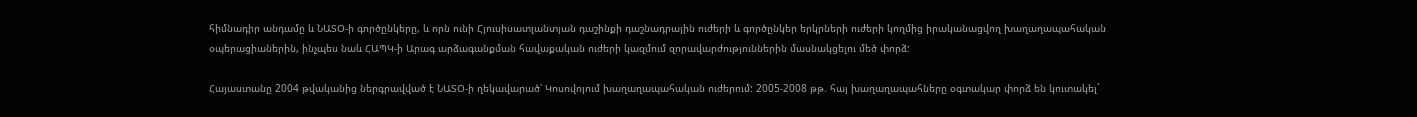հիմնադիր անդամը և ՆԱՏՕ-ի գործընկերը, և որն ունի Հյուսիսատլանտյան դաշինքի դաշնադրային ուժերի և գործընկեր երկրների ուժերի կողմից իրականացվող խաղաղապահական օպերացիաներին, ինչպես նաև ՀԱՊԿ-ի Արագ արձագանքման հավաքական ուժերի կազմում զորավարժություններին մասնակցելու մեծ փորձ:

Հայաստանը 2004 թվականից ներգրավված է ՆԱՏՕ-ի ղեկավարած՝ Կոսովոյում խաղաղապահական ուժերում: 2005-2008 թթ. հայ խաղաղապահները օգտակար փորձ են կուտակել`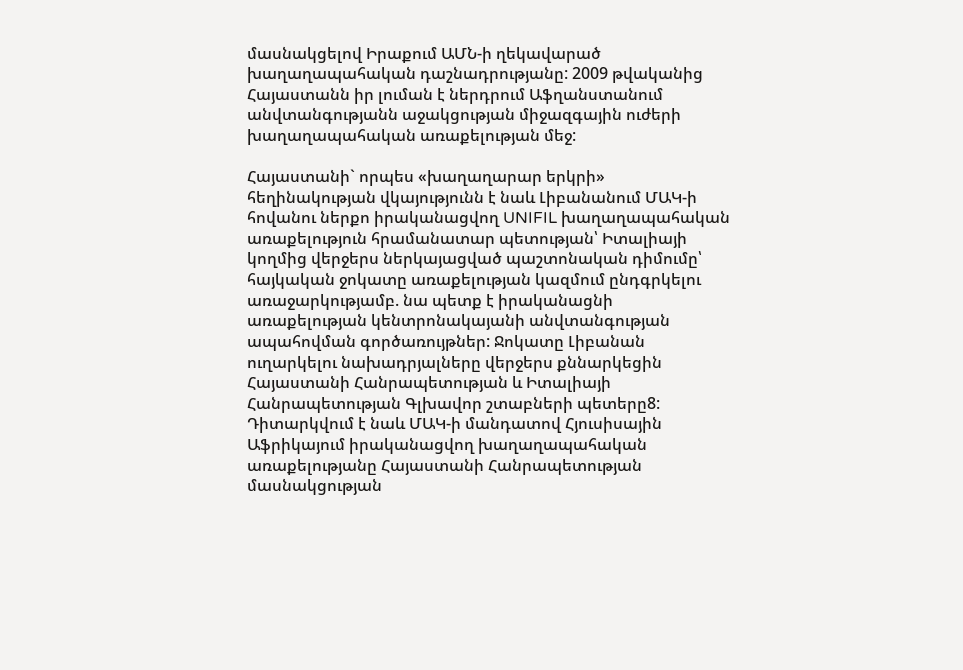մասնակցելով Իրաքում ԱՄՆ-ի ղեկավարած խաղաղապահական դաշնադրությանը: 2009 թվականից Հայաստանն իր լուման է ներդրում Աֆղանստանում անվտանգությանն աջակցության միջազգային ուժերի խաղաղապահական առաքելության մեջ:

Հայաստանի` որպես «խաղաղարար երկրի» հեղինակության վկայությունն է նաև Լիբանանում ՄԱԿ-ի հովանու ներքո իրականացվող UNIFIL խաղաղապահական առաքելություն հրամանատար պետության՝ Իտալիայի կողմից վերջերս ներկայացված պաշտոնական դիմումը՝ հայկական ջոկատը առաքելության կազմում ընդգրկելու առաջարկությամբ. նա պետք է իրականացնի առաքելության կենտրոնակայանի անվտանգության ապահովման գործառույթներ: Ջոկատը Լիբանան ուղարկելու նախադրյալները վերջերս քննարկեցին Հայաստանի Հանրապետության և Իտալիայի Հանրապետության Գլխավոր շտաբների պետերը8: Դիտարկվում է նաև ՄԱԿ-ի մանդատով Հյուսիսային Աֆրիկայում իրականացվող խաղաղապահական առաքելությանը Հայաստանի Հանրապետության մասնակցության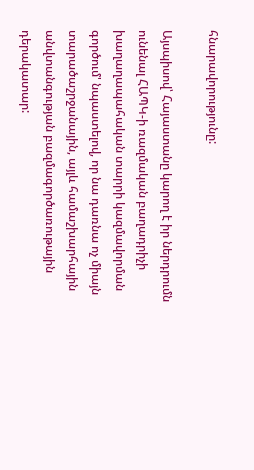հնարավորությունը:

Այսպիսով՝ Հայաստանը կարող է իր ներդրումն ունենալ ՀԱՊԿ-ի ռազմական բաղադրիչի խաղաղապահական տարրի կազմավորման գործում' նպաստելով, որ նա դառնա ոչ միայն տարածաշրջանային, այլև համաշխարհային անվտանգության բազմագործառութային դերակատար: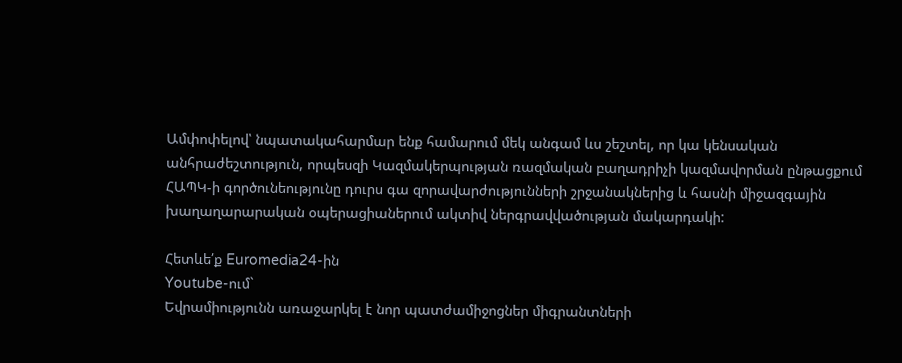Ամփոփելով՝ նպատակահարմար ենք համարում մեկ անգամ ևս շեշտել, որ կա կենսական անհրաժեշտություն, որպեսզի Կազմակերպության ռազմական բաղադրիչի կազմավորման ընթացքում ՀԱՊԿ-ի գործունեությունը դուրս գա զորավարժությունների շրջանակներից և հասնի միջազգային խաղաղարարական օպերացիաներում ակտիվ ներգրավվածության մակարդակի:

Հետևե՛ք Euromedia24-ին
Youtube-ում`
Եվրամիությունն առաջարկել է նոր պատժամիջոցներ միգրանտների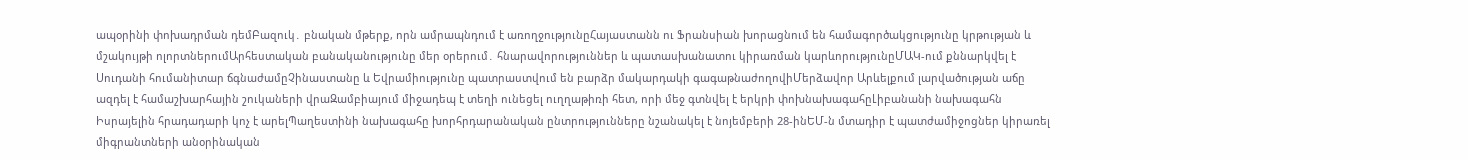ապօրինի փոխադրման դեմԲազուկ․ բնական մթերք, որն ամրապնդում է առողջությունըՀայաստանն ու Ֆրանսիան խորացնում են համագործակցությունը կրթության և մշակույթի ոլորտներումԱրհեստական բանականությունը մեր օրերում․ հնարավորություններ և պատասխանատու կիրառման կարևորությունըՄԱԿ-ում քննարկվել է Սուդանի հումանիտար ճգնաժամըՉինաստանը և Եվրամիությունը պատրաստվում են բարձր մակարդակի գագաթնաժողովիՄերձավոր Արևելքում լարվածության աճը ազդել է համաշխարհային շուկաների վրաԶամբիայում միջադեպ է տեղի ունեցել ուղղաթիռի հետ, որի մեջ գտնվել է երկրի փոխնախագահըԼիբանանի նախագահն Իսրայելին հրադադարի կոչ է արելՊաղեստինի նախագահը խորհրդարանական ընտրությունները նշանակել է նոյեմբերի 28-ինԵՄ-ն մտադիր է պատժամիջոցներ կիրառել միգրանտների անօրինական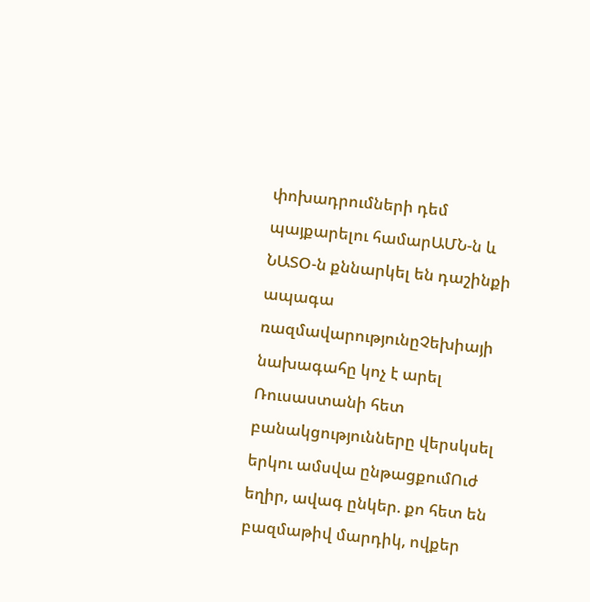փոխադրումների դեմ պայքարելու համարԱՄՆ-ն և ՆԱՏՕ-ն քննարկել են դաշինքի ապագա ռազմավարությունըՉեխիայի նախագահը կոչ է արել Ռուսաստանի հետ բանակցությունները վերսկսել երկու ամսվա ընթացքումՈւժ եղիր, ավագ ընկեր. քո հետ են բազմաթիվ մարդիկ, ովքեր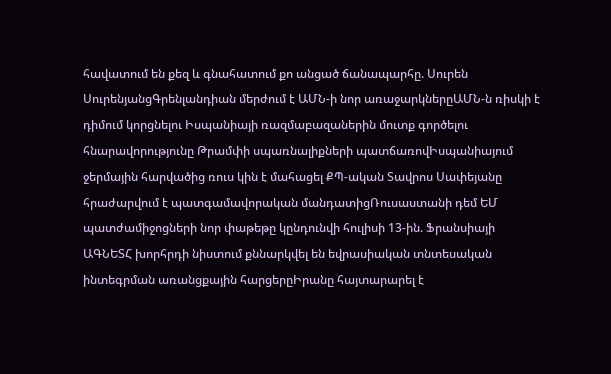հավատում են քեզ և գնահատում քո անցած ճանապարհը. Սուրեն ՍուրենյանցԳրենլանդիան մերժում է ԱՄՆ-ի նոր առաջարկներըԱՄՆ-ն ռիսկի է դիմում կորցնելու Իսպանիայի ռազմաբազաներին մուտք գործելու հնարավորությունը Թրամփի սպառնալիքների պատճառովԻսպանիայում ջերմային հարվածից ռուս կին է մահացել ՔՊ-ական Տավրոս Սափեյանը հրաժարվում է պատգամավորական մանդատիցՌուսաստանի դեմ ԵՄ պատժամիջոցների նոր փաթեթը կընդունվի հուլիսի 13-ին. Ֆրանսիայի ԱԳՆԵՏՀ խորհրդի նիստում քննարկվել են եվրասիական տնտեսական ինտեգրման առանցքային հարցերըԻրանը հայտարարել է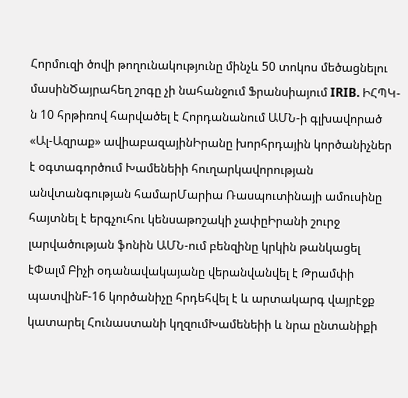Հորմուզի ծովի թողունակությունը մինչև 50 տոկոս մեծացնելու մասինԾայրահեղ շոգը չի նահանջում Ֆրանսիայում IRIB. ԻՀՊԿ-ն 10 հրթիռով հարվածել է Հորդանանում ԱՄՆ-ի գլխավորած «Ալ-Ազրաք» ավիաբազայինԻրանը խորհրդային կործանիչներ է օգտագործում Խամենեիի հուղարկավորության անվտանգության համարՄարիա Ռասպուտինայի ամուսինը հայտնել է երգչուհու կենսաթոշակի չափըԻրանի շուրջ լարվածության ֆոնին ԱՄՆ-ում բենզինը կրկին թանկացել էՓալմ Բիչի օդանավակայանը վերանվանվել է Թրամփի պատվինF-16 կործանիչը հրդեհվել է և արտակարգ վայրէջք կատարել Հունաստանի կղզումԽամենեիի և նրա ընտանիքի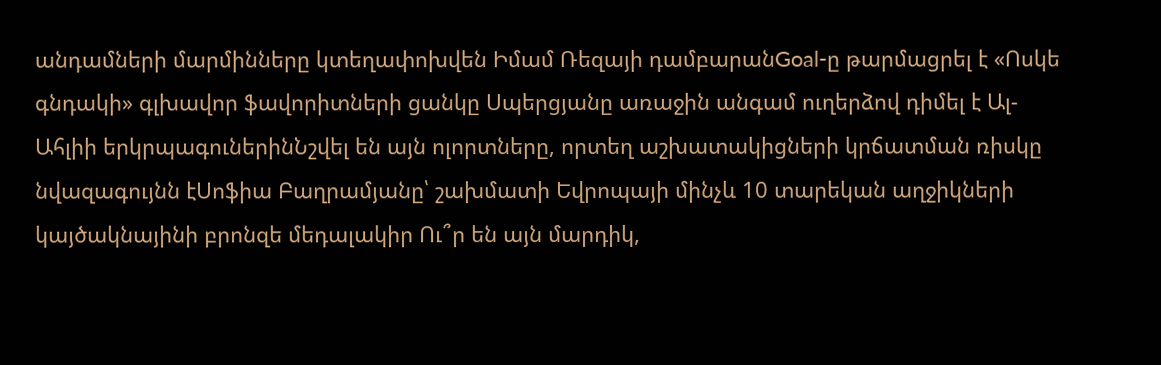անդամների մարմինները կտեղափոխվեն Իմամ Ռեզայի դամբարանGoal-ը թարմացրել է «Ոսկե գնդակի» գլխավոր ֆավորիտների ցանկը Սպերցյանը առաջին անգամ ուղերձով դիմել է Ալ-Ահլիի երկրպագուներինՆշվել են այն ոլորտները, որտեղ աշխատակիցների կրճատման ռիսկը նվազագույնն էՍոֆիա Բաղրամյանը՝ շախմատի Եվրոպայի մինչև 10 տարեկան աղջիկների կայծակնայինի բրոնզե մեդալակիր Ու՞ր են այն մարդիկ,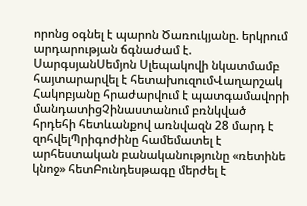որոնց օգնել է պարոն Ծառուկյանը. երկրում արդարության ճգնաժամ է. ՍարգսյանՍեմյոն Սլեպակովի նկատմամբ հայտարարվել է հետախուզումՎաղարշակ Հակոբյանը հրաժարվում է պատգամավորի մանդատիցՉինաստանում բռնկված հրդեհի հետևանքով առնվազն 28 մարդ է զոհվելՊրիգոժինը համեմատել է արհեստական բանականությունը «ռետինե կնոջ» հետԲունդեսթագը մերժել է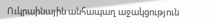Ուկրաինային անհապաղ աջակցություն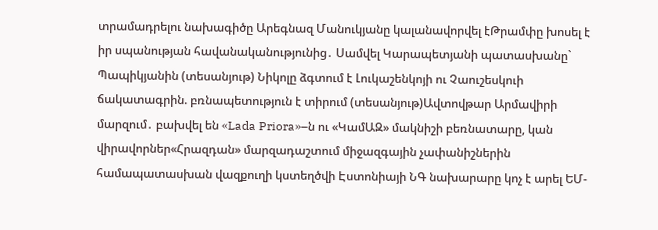տրամադրելու նախագիծը Արեգնազ Մանուկյանը կալանավորվել էԹրամփը խոսել է իր սպանության հավանականությունից․ Սամվել Կարապետյանի պատասխանը` Պապիկյանին (տեսանյութ) Նիկոլը ձգտում է Լուկաշենկոյի ու Չաուշեսկուի ճակատագրին. բռնապետություն է տիրում (տեսանյութ)Ավտովթար Արմավիրի մարզում․ բախվել են «Lada Priora»–ն ու «ԿամԱԶ» մակնիշի բեռնատարը, կան վիրավորներ«Հրազդան» մարզադաշտում միջազգային չափանիշներին համապատասխան վազքուղի կստեղծվի Էստոնիայի ՆԳ նախարարը կոչ է արել ԵՄ-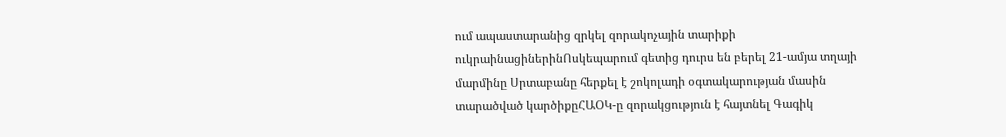ում ապաստարանից զրկել զորակոչային տարիքի ուկրաինացիներինՈսկեպարում գետից դուրս են բերել 21-ամյա տղայի մարմինը Սրտաբանը հերքել է շոկոլադի օգտակարության մասին տարածված կարծիքըՀԱՕԿ-ը զորակցություն է հայտնել Գագիկ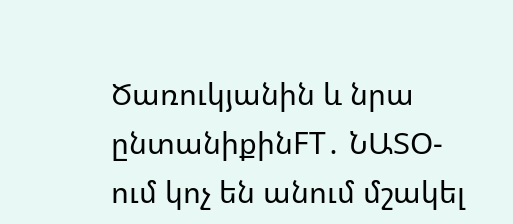Ծառուկյանին և նրա ընտանիքինFT․ ՆԱՏՕ-ում կոչ են անում մշակել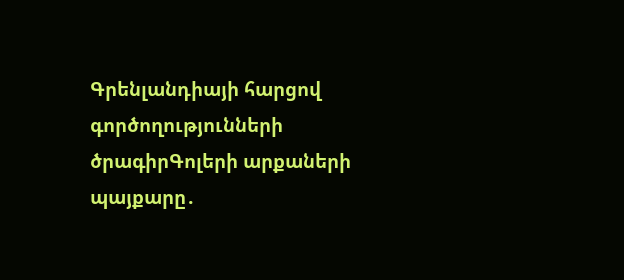Գրենլանդիայի հարցով գործողությունների ծրագիրԳոլերի արքաների պայքարը․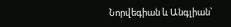Նորվեգիան և Անգլիան՝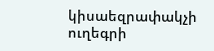կիսաեզրափակչի ուղեգրի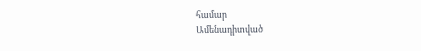համար
Ամենադիտված